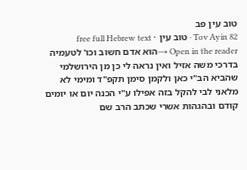טוב עין פב
Tov Ayin 82 · טוב עין · free full Hebrew text
Open in the reader →הוא אדם חשוב וכו' לטעמיה בדרכי משה אזיל ואין נראה לי כן מן הירושלמי שהביא הב"י כאן ולקמן סימן תקפ"ד ומימי לא מלאני לבי להקל בזה אפילו ע"י הכנה יום או יומים קודם ובהגהות אשרי שכתב הרב שם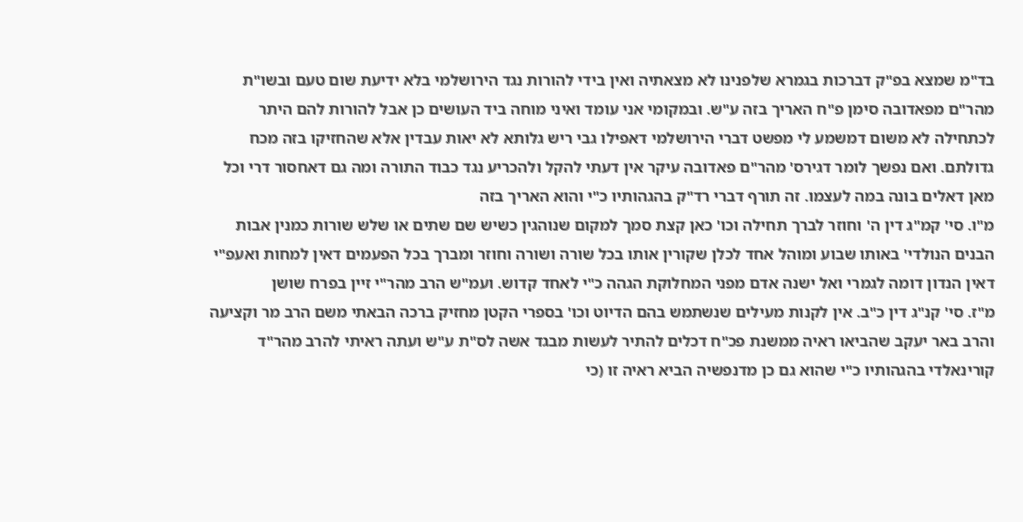בד"מ שמצא בפ"ק דברכות בגמרא שלפנינו לא מצאתיה ואין בידי להורות נגד הירושלמי בלא ידיעת שום טעם ובשו"ת מהר"ם מפאדובה סימן פ"ח האריך בזה ע"ש. ובמקומי אני עומד ואיני מוחה ביד העושים כן אבל להורות להם היתר לכתחילה לא משום דמשמע לי מפשט דברי הירושלמי דאפילו גבי ריש גלותא לא יאות עבדין אלא שהחזיקו בזה מכח גדולתם. ואם נפשך לומר דגירס' מהר"ם פאדובה עיקר אין דעתי להקל ולהכריע נגד כבוד התורה ומה גם דאחסור דרי וכל מאן דאלים בונה במה לעצמו. זה תורף דברי רד"ק בהגהותיו כ"י והוא האריך בזה
מ"ו. סי' קמ"ג דין ה' וחוזר לברך תחילה וכו' כאן קצת סמך למקום שנוהגין כשיש שם שתים או שלש שורות כמנין אבות הבנים הנולדי' באותו שבוע ומוהל אחד לכלן שקורין אותו בכל שורה ושורה וחוזר ומברך בכל הפעמים דאין למחות ואעפ"י דאין הנדון דומה לגמרי ואל ישנה אדם מפני המחלוקת הגהה כ"י לאחד קדוש. ועמ"ש הרב מהר"י זיין בפרח שושן
מ"ז. סי' קנ"ג דין כ"ב. אין לקנות מעילים שנשתמש בהם הדיוט וכו' בספרי הקטן מחזיק ברכה הבאתי משם הרב מר וקציעה והרב באר יעקב שהביאו ראיה ממשנת פכ"ח דכלים להתיר לעשות מבגד אשה לס"ת ע"ש ועתה ראיתי להרב מהר"ד קורינאלדי בהגהותיו כ"י שהוא גם כן מדנפשיה הביא ראיה זו (כי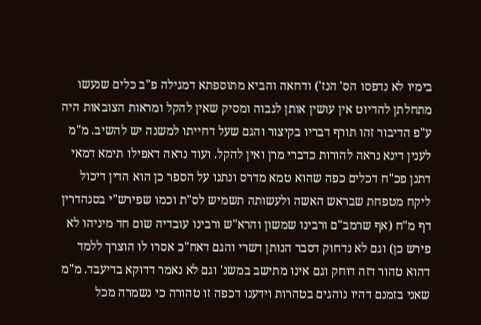בימיו לא נדפסו הס' הנז') ודחאה והביא מתוספתא דמגילה פ"ב כלים שנעשו מתחלתן להדיוט אין עושין אותן לגבוה ומסיק שאין להקל ומראות הצובאות היה ע"פ הדיבור זהו תורף דבריו בקיצור והגם שעל דחייתו למשנה יש להשיב. מ"מ לענין דינא נראה להורות כדברי מרן ואין להקל. ועוד נראה דאפילו תימא דמאי דתנן פכ"ח דכלים כפה שהוא טמא מדרס ונתנו על הספר כן הוא הדין דיכול ליקח מטפחת שבראש האשה ולעשותה תשמיש לס"ת וכמו שפירש"י בסנהדרין דף מ"ח (אף שרמב"ם ורבינו שמשון והרא"ש ורבינו עובדיה שום חד מיניהו לא פירש כן) וגם לא נדחוק דסבר הנותן דשרי והגם דאח"כ אסרו לו הוצרך ללמד דהוא טהור דזה דוחק וגם אינו מתישב במשנ' וגם לא נאמר דדוקא בדיעבד. מ"מ שאני בזמנם דהיו נוהגים בטהרות וידענו דכפה זו טהורה כי נשמרה מכל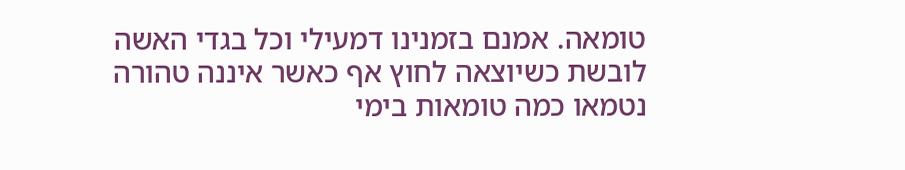טומאה. אמנם בזמנינו דמעילי וכל בגדי האשה לובשת כשיוצאה לחוץ אף כאשר איננה טהורה נטמאו כמה טומאות בימי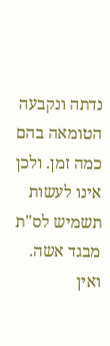נדתה ונקבעה הטומאה בהם כמה זמן. ולכן אינו לעשות תשמיש לס"ת מבגד אשה. ואין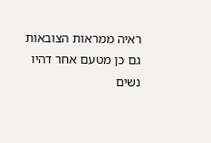ראיה ממראות הצובאות גם כן מטעם אחר דהיו נשים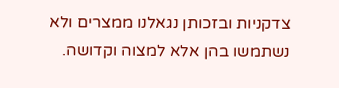צדקניות ובזכותן נגאלנו ממצרים ולא נשתמשו בהן אלא למצוה וקדושה.